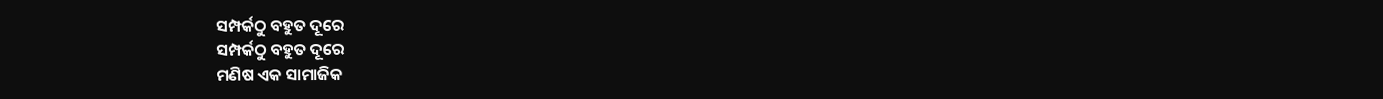ସମ୍ପର୍କଠୁ ବହୁତ ଦୂରେ
ସମ୍ପର୍କଠୁ ବହୁତ ଦୂରେ
ମଣିଷ ଏକ ସାମାଜିକ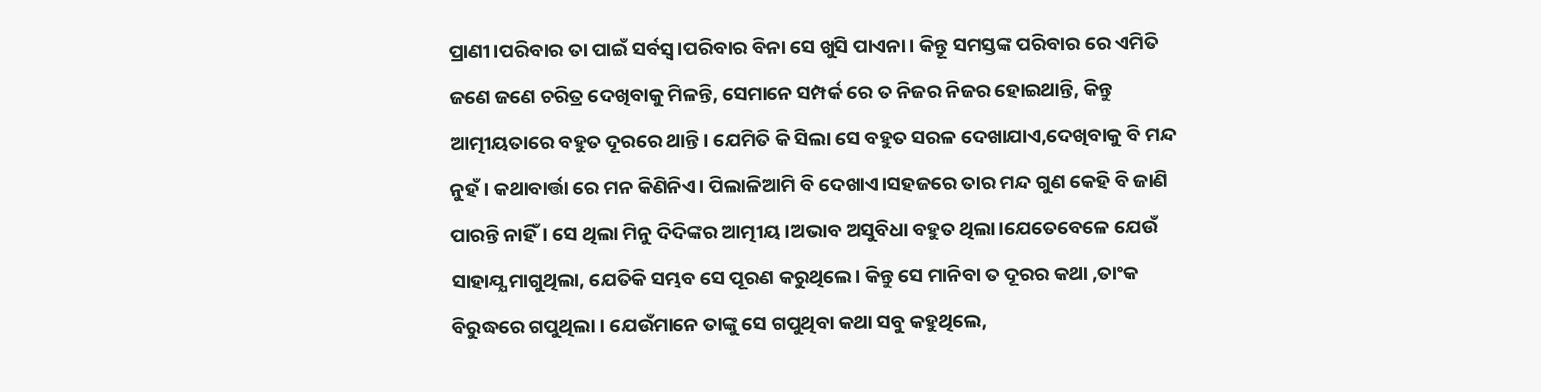ପ୍ରାଣୀ।ପରିବାର ତା ପାଇଁ ସର୍ବସ୍ବ।ପରିବାର ବିନା ସେ ଖୁସି ପାଏନା। କିନ୍ତୂ ସମସ୍ତଙ୍କ ପରିବାର ରେ ଏମିତି ଜଣେ ଜଣେ ଚରିତ୍ର ଦେଖିବାକୁ ମିଳନ୍ତି, ସେମାନେ ସମ୍ପର୍କ ରେ ତ ନିଜର ନିଜର ହୋଇଥାନ୍ତି, କିନ୍ତୁ ଆତ୍ମୀୟତାରେ ବହୁତ ଦୂରରେ ଥାନ୍ତି। ଯେମିତି କି ସିଲା ସେ ବହୁତ ସରଳ ଦେଖାଯାଏ,ଦେଖିବାକୁ ବି ମନ୍ଦ ନୁହଁ। କଥାବାର୍ତ୍ତା ରେ ମନ କିଣିନିଏ। ପିଲାଳିଆମି ବି ଦେଖାଏ।ସହଜରେ ତାର ମନ୍ଦ ଗୁଣ କେହି ବି ଜାଣି ପାରନ୍ତି ନାହିଁ। ସେ ଥିଲା ମିନୁ ଦିଦିଙ୍କର ଆତ୍ମୀୟ ।ଅଭାବ ଅସୁବିଧା ବହୁତ ଥିଲା।ଯେତେବେଳେ ଯେଉଁ ସାହାଯ୍ଯ ମାଗୁଥିଲା, ଯେତିକି ସମ୍ଭବ ସେ ପୂରଣ କରୁଥିଲେ। କିନ୍ତୁ ସେ ମାନିବା ତ ଦୂରର କଥା ,ତାଂକ ବିରୁଦ୍ଧରେ ଗପୁଥିଲା । ଯେଉଁମାନେ ତାଙ୍କୁ ସେ ଗପୁଥିବା କଥା ସବୁ କହୁଥିଲେ,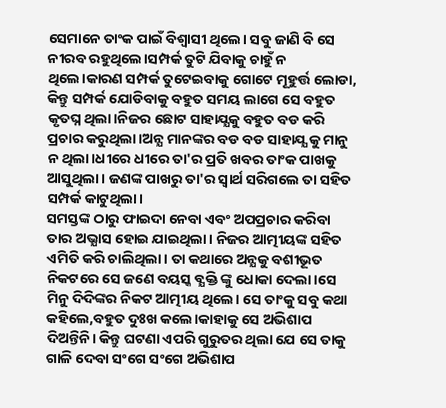ସେମାନେ ତାଂକ ପାଇଁ ବିଶ୍ବାସୀ ଥିଲେ। ସବୁ ଜାଣି ବି ସେ ନୀରବ ରହୁଥିଲେ।ସମ୍ପର୍କ ତୁଟି ଯିବାକୁ ଚାହୁଁ ନ ଥିଲେ।କାରଣ ସମ୍ପର୍କ ତୁଟେଇବାକୁ ଗୋଟେ ମୂହୁର୍ତ୍ତ ଲୋଡା, କିନ୍ତୁ ସମ୍ପର୍କ ଯୋଡିବାକୁ ବହୁତ ସମୟ ଲାଗେ ସେ ବହୁତ କୃତଘ୍ନ ଥିଲା।ନିଜର ଛୋଟ ସାହାଯ୍ଯକୁ ବହୁତ ବଡ କରି ପ୍ରଚାର କରୁଥିଲା।ଅନ୍ଯ ମାନଙ୍କର ବଡ ବଡ ସାହାଯ୍ଯ କୁ ମାନୁ ନ ଥିଲା।ଧୀରେ ଧୀରେ ତା'ର ପ୍ରତି ଖବର ତାଂକ ପାଖକୁ ଆସୁଥିଲା। ଜଣଙ୍କ ପାଖରୁ ତା'ର ସ୍ବାର୍ଥ ସରିଗଲେ ତା ସହିତ ସମ୍ପର୍କ କାଟୁଥିଲା।
ସମସ୍ତଙ୍କ ଠାରୁ ଫାଇଦା ନେବା ଏବଂ ଅପପ୍ରଚାର କରିବା ତାର ଅଭ୍ଯାସ ହୋଇ ଯାଇଥିଲା। ନିଜର ଆତ୍ମୀୟଙ୍କ ସହିତ ଏମିତି କରି ଚାଲିଥିଲା। ତା କଥାରେ ଅନ୍ଯକୁ ବଶୀଭୂତ ନିକଟରେ ସେ ଜଣେ ବୟସ୍କ ବ୍ଯକ୍ତି ଙ୍କୁ ଧୋକା ଦେଲା।ସେ ମିନୁ ଦିଦିଙ୍କର ନିକଟ ଆତ୍ମୀୟ ଥିଲେ। ସେ ତାଂକୁ ସବୁ କଥା କହିଲେ,ବହୁତ ଦୁଃଖ କଲେ।କାହାକୁ ସେ ଅଭିଶାପ ଦିଅନ୍ତିନି। କିନ୍ତୁ ଘଟଣା ଏପରି ଗୁରୁତର ଥିଲା ଯେ ସେ ତାକୁ ଗାଳି ଦେବା ସଂଗେ ସଂଗେ ଅଭିଶାପ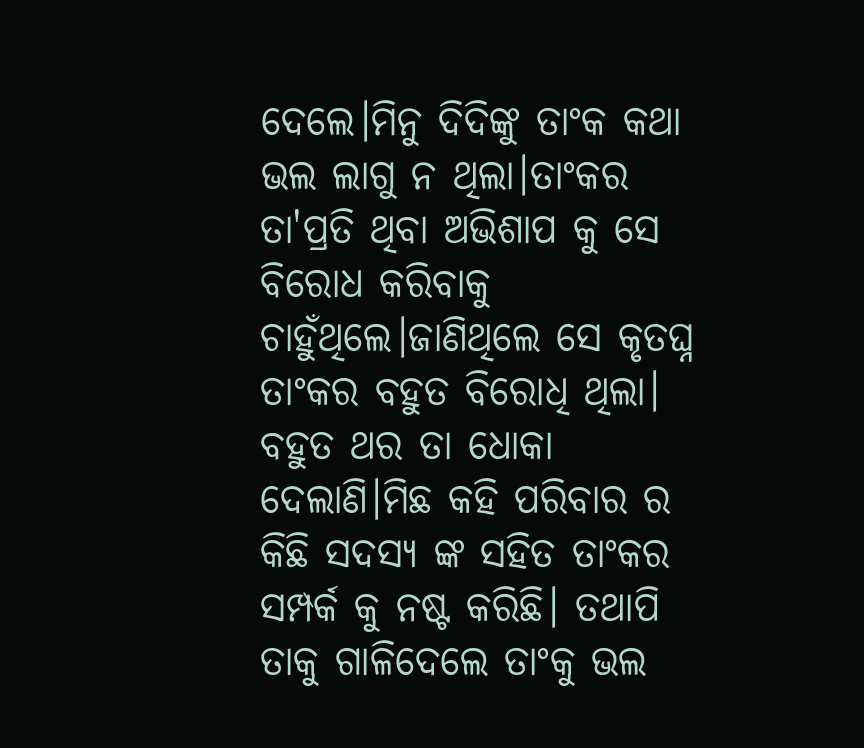ଦେଲେ।ମିନୁ ଦିଦିଙ୍କୁ ତାଂକ କଥା ଭଲ ଲାଗୁ ନ ଥିଲା।ତାଂକର ତା'ପ୍ରତି ଥିବା ଅଭିଶାପ କୁ ସେ ବିରୋଧ କରିବାକୁ ଚାହୁଁଥିଲେ।ଜାଣିଥିଲେ ସେ କୃତଘ୍ନ ତାଂକର ବହୁତ ବିରୋଧି ଥିଲା। ବହୁତ ଥର ତା ଧୋକା ଦେଲାଣି।ମିଛ କହି ପରିବାର ର କିଛି ସଦସ୍ଯ ଙ୍କ ସହିତ ତାଂକର ସମ୍ପର୍କ କୁ ନଷ୍ଟ କରିଛି। ତଥାପି ତାକୁ ଗାଳିଦେଲେ ତାଂକୁ ଭଲ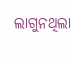ଲାଗୁନଥିଲା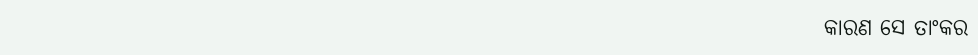କାରଣ ସେ ତାଂକର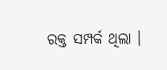ରକ୍ତ ସମ୍ପର୍କ ଥିଲା ।